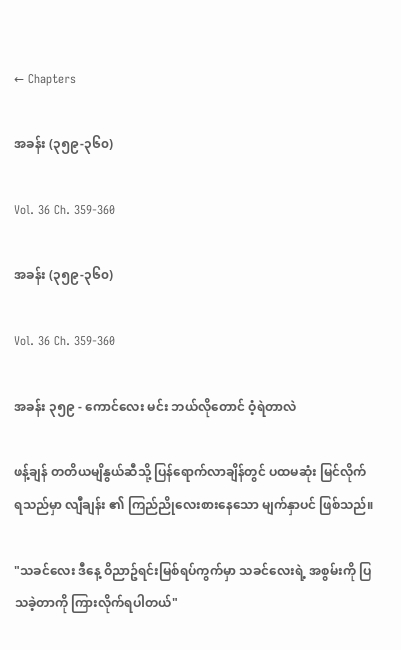← Chapters

အခန်း (၃၅၉-၃၆၀)

Vol. 36 Ch. 359-360

အခန်း (၃၅၉-၃၆၀)

Vol. 36 Ch. 359-360

အခန်း ၃၅၉ - ကောင်လေး မင်း ဘယ်လိုတောင် ဝံ့ရဲတာလဲ

ဖန့်ချန် တတိယမျိနွယ်ဆီသို့ ပြန်ရောက်လာချိန်တွင် ပထမဆုံး မြင်လိုက်ရသည်မှာ လျီချန်း ၏ ကြည်ညိုလေးစားနေသော မျက်နှာပင် ဖြစ်သည်။

"သခင်လေး ဒီနေ့ ဝိညာဥ်ရင်းမြစ်ရပ်ကွက်မှာ သခင်လေးရဲ့ အစွမ်းကို ပြသခဲ့တာကို ကြားလိုက်ရပါတယ်"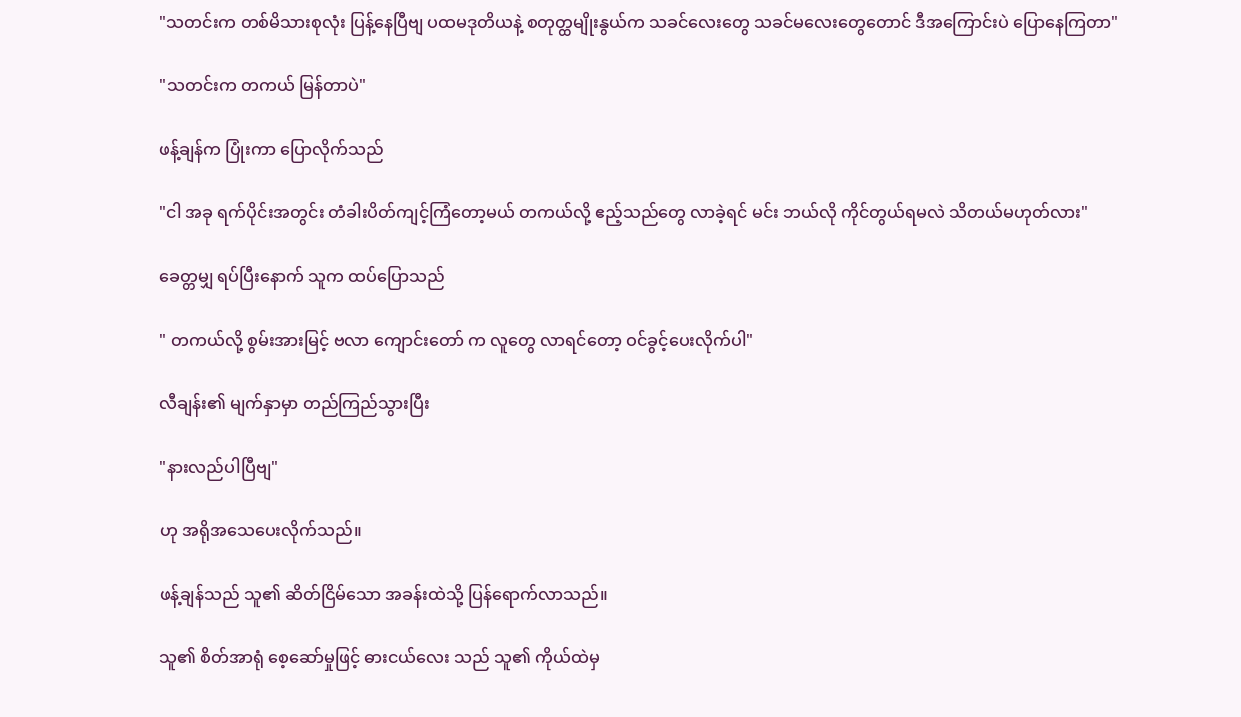"သတင်းက တစ်မိသားစုလုံး ပြန့်နေပြီဗျ ပထမဒုတိယနဲ့ စတုတ္ထမျိုးနွယ်က သခင်လေးတွေ သခင်မလေးတွေတောင် ဒီအကြောင်းပဲ ပြောနေကြတာ"

"သတင်းက တကယ် မြန်တာပဲ"

ဖန့်ချန်က ပြုံးကာ ပြောလိုက်သည်

"ငါ အခု ရက်ပိုင်းအတွင်း တံခါးပိတ်ကျင့်ကြံတော့မယ် တကယ်လို့ ဧည့်သည်တွေ လာခဲ့ရင် မင်း ဘယ်လို ကိုင်တွယ်ရမလဲ သိတယ်မဟုတ်လား"

ခေတ္တမျှ ရပ်ပြီးနောက် သူက ထပ်ပြောသည်

" တကယ်လို့ စွမ်းအားမြင့် ဗလာ ကျောင်းတော် က လူတွေ လာရင်တော့ ဝင်ခွင့်ပေးလိုက်ပါ"

လီချန်း၏ မျက်နှာမှာ တည်ကြည်သွားပြီး

"နားလည်ပါပြီဗျ"

ဟု အရိုအသေပေးလိုက်သည်။

ဖန့်ချန်သည် သူ၏ ဆိတ်ငြိမ်သော အခန်းထဲသို့ ပြန်ရောက်လာသည်။

သူ၏ စိတ်အာရုံ စေ့ဆော်မှုဖြင့် ဓားငယ်လေး သည် သူ၏ ကိုယ်ထဲမှ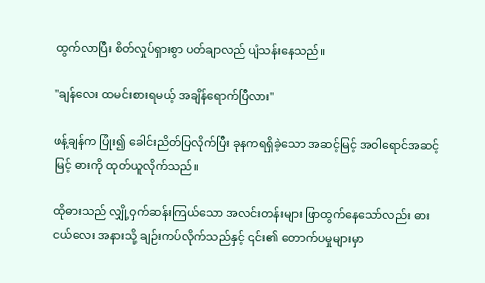ထွက်လာပြီး စိတ်လှုပ်ရှားစွာ ပတ်ချာလည် ပျံသန်းနေသည်။

"ချန်လေး ထမင်းစားရမယ့် အချိန်ရောက်ပြီလား"

ဖန့်ချန်က ပြုံး၍ ခေါင်းညိတ်ပြလိုက်ပြီး ခုနကရရှိခဲ့သော အဆင့်မြင့် အဝါရောင်အဆင့်မြင့် ဓားကို ထုတ်ယူလိုက်သည်။

ထိုဓားသည် လျှို့ဝှက်ဆန်းကြယ်သော အလင်းတန်းများ ဖြာထွက်နေသော်လည်း ဓားငယ်လေး အနားသို့ ချဉ်းကပ်လိုက်သည်နှင့် ၎င်း၏ တောက်ပမှုများမှာ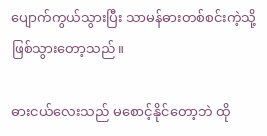ပျောက်ကွယ်သွားပြီး သာမန်ဓားတစ်စင်းကဲ့သို့ ဖြစ်သွားတော့သည်။

ဓားငယ်လေးသည် မစောင့်နိုင်တော့ဘဲ ထို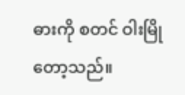ဓားကို စတင် ဝါးမြိုတော့သည်။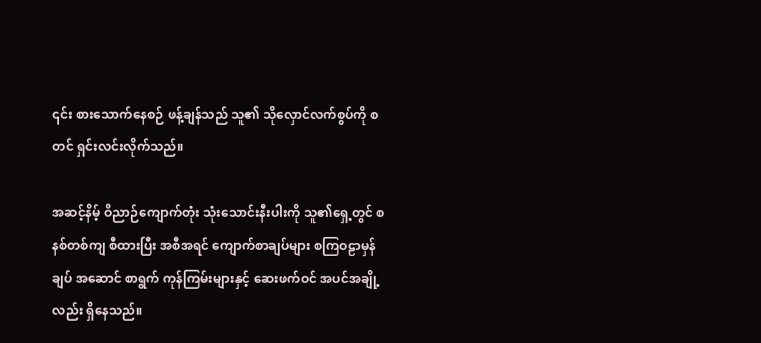၎င်း စားသောက်နေစဉ် ဖန့်ချန်သည် သူ၏ သိုလှောင်လက်စွပ်ကို စတင် ရှင်းလင်းလိုက်သည်။

အဆင့်နိမ့် ဝိညာဉ်ကျောက်တုံး သုံးသောင်းနီးပါးကို သူ၏ရှေ့တွင် စနစ်တစ်ကျ စီထားပြီး အစီအရင် ကျောက်စာချပ်များ စကြဝဠာမှန်ချပ် အဆောင် စာရွက် ကုန်ကြမ်းများနှင့် ဆေးဖက်ဝင် အပင်အချို့လည်း ရှိနေသည်။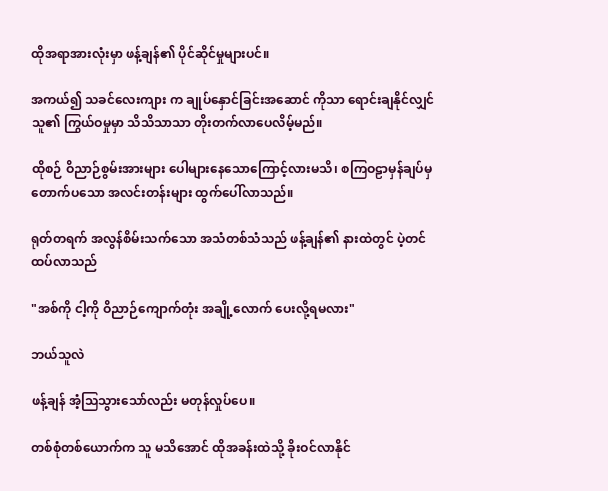ထိုအရာအားလုံးမှာ ဖန့်ချန်၏ ပိုင်ဆိုင်မှုများပင်။

အကယ်၍ သခင်လေးကျား က ချုပ်နှောင်ခြင်းအဆောင် ကိုသာ ရောင်းချနိုင်လျှင် သူ၏ ကြွယ်ဝမှုမှာ သိသိသာသာ တိုးတက်လာပေလိမ့်မည်။

ထိုစဉ် ဝိညာဉ်စွမ်းအားများ ပေါများနေသောကြောင့်လားမသိ၊ စကြဝဠာမှန်ချပ်မှ တောက်ပသော အလင်းတန်းများ ထွက်ပေါ်လာသည်။

ရုတ်တရက် အလွန်စိမ်းသက်သော အသံတစ်သံသည် ဖန့်ချန်၏ နားထဲတွင် ပဲ့တင်ထပ်လာသည်

"အစ်ကို ငါ့ကို ဝိညာဉ်ကျောက်တုံး အချို့လောက် ပေးလို့ရမလား"

ဘယ်သူလဲ

ဖန့်ချန် အံ့သြသွားသော်လည်း မတုန်လှုပ်ပေ။

တစ်စုံတစ်ယောက်က သူ မသိအောင် ထိုအခန်းထဲသို့ ခိုးဝင်လာနိုင်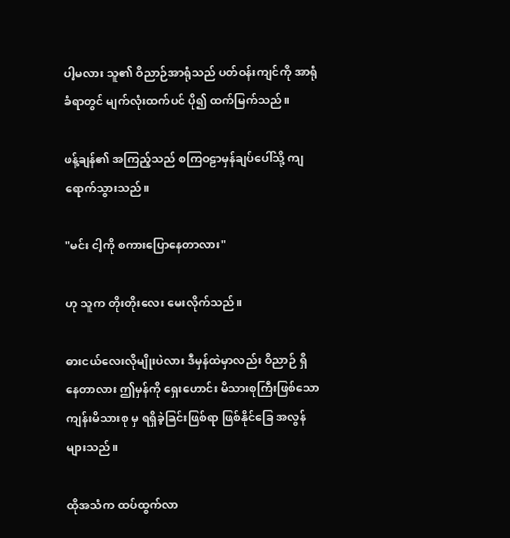ပါ့မလား သူ၏ ဝိညာဉ်အာရုံသည် ပတ်ဝန်းကျင်ကို အာရုံခံရာတွင် မျက်လုံးထက်ပင် ပို၍ ထက်မြက်သည်။

ဖန့်ချန်၏ အကြည့်သည် စကြဝဠာမှန်ချပ်ပေါ်သို့ ကျရောက်သွားသည်။

"မင်း ငါ့ကို စကားပြောနေတာလား"

ဟု သူက တိုးတိုးလေး မေးလိုက်သည်။

ဓားငယ်လေးလိုမျိုးပဲလား ဒီမှန်ထဲမှာလည်း ဝိညာဉ် ရှိနေတာလား ဤမှန်ကို ရှေးဟောင်း မိသားစုကြီးဖြစ်သော ကျန်းမိသားစု မှ ရရှိခဲ့ခြင်းဖြစ်ရာ ဖြစ်နိုင်ခြေ အလွန်များသည်။

ထိုအသံက ထပ်ထွက်လာ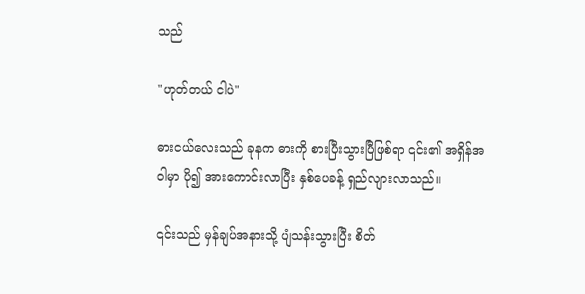သည်

"ဟုတ်တယ် ငါပဲ"

ဓားငယ်လေးသည် ခုနက ဓားကို စားပြီးသွားပြီဖြစ်ရာ ၎င်း၏ အရှိန်အဝါမှာ ပို၍ အားကောင်းလာပြီး နှစ်ပေခန့် ရှည်လျားလာသည်။

၎င်းသည် မှန်ချပ်အနားသို့ ပျံသန်းသွားပြီး စိတ်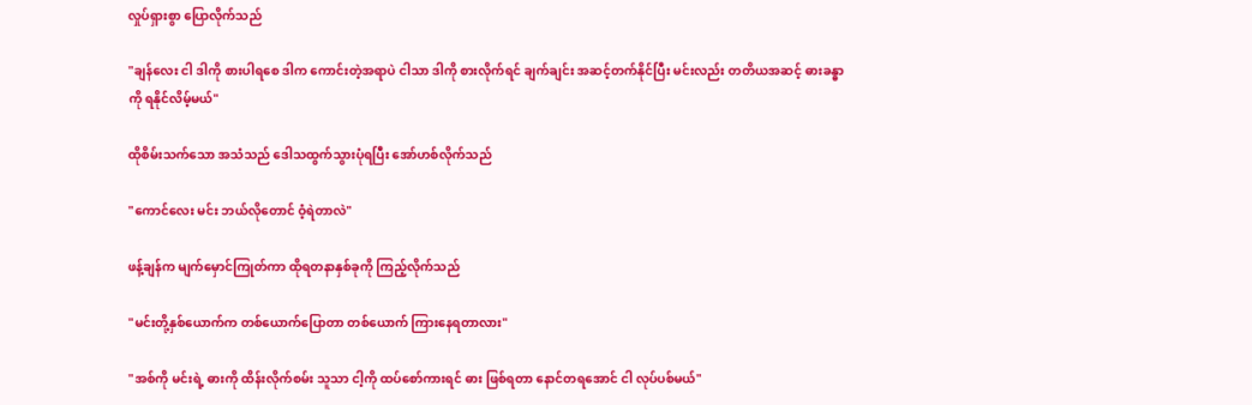လှုပ်ရှားစွာ ပြောလိုက်သည်

"ချန်လေး ငါ ဒါကို စားပါရစေ ဒါက ကောင်းတဲ့အရာပဲ ငါသာ ဒါကို စားလိုက်ရင် ချက်ချင်း အဆင့်တက်နိုင်ပြီး မင်းလည်း တတိယအဆင့် ဓားခန္ဓာ ကို ရနိုင်လိမ့်မယ်"

ထိုစိမ်းသက်သော အသံသည် ဒေါသထွက်သွားပုံရပြီး အော်ဟစ်လိုက်သည်

"ကောင်လေး မင်း ဘယ်လိုတောင် ဝံ့ရဲတာလဲ"

ဖန့်ချန်က မျက်မှောင်ကြုတ်ကာ ထိုရတနာနှစ်ခုကို ကြည့်လိုက်သည်

"မင်းတို့နှစ်ယောက်က တစ်ယောက်ပြောတာ တစ်ယောက် ကြားနေရတာလား"

"အစ်ကို မင်းရဲ့ ဓားကို ထိန်းလိုက်စမ်း သူသာ ငါ့ကို ထပ်စော်ကားရင် ဓား ဖြစ်ရတာ နောင်တရအောင် ငါ လုပ်ပစ်မယ်"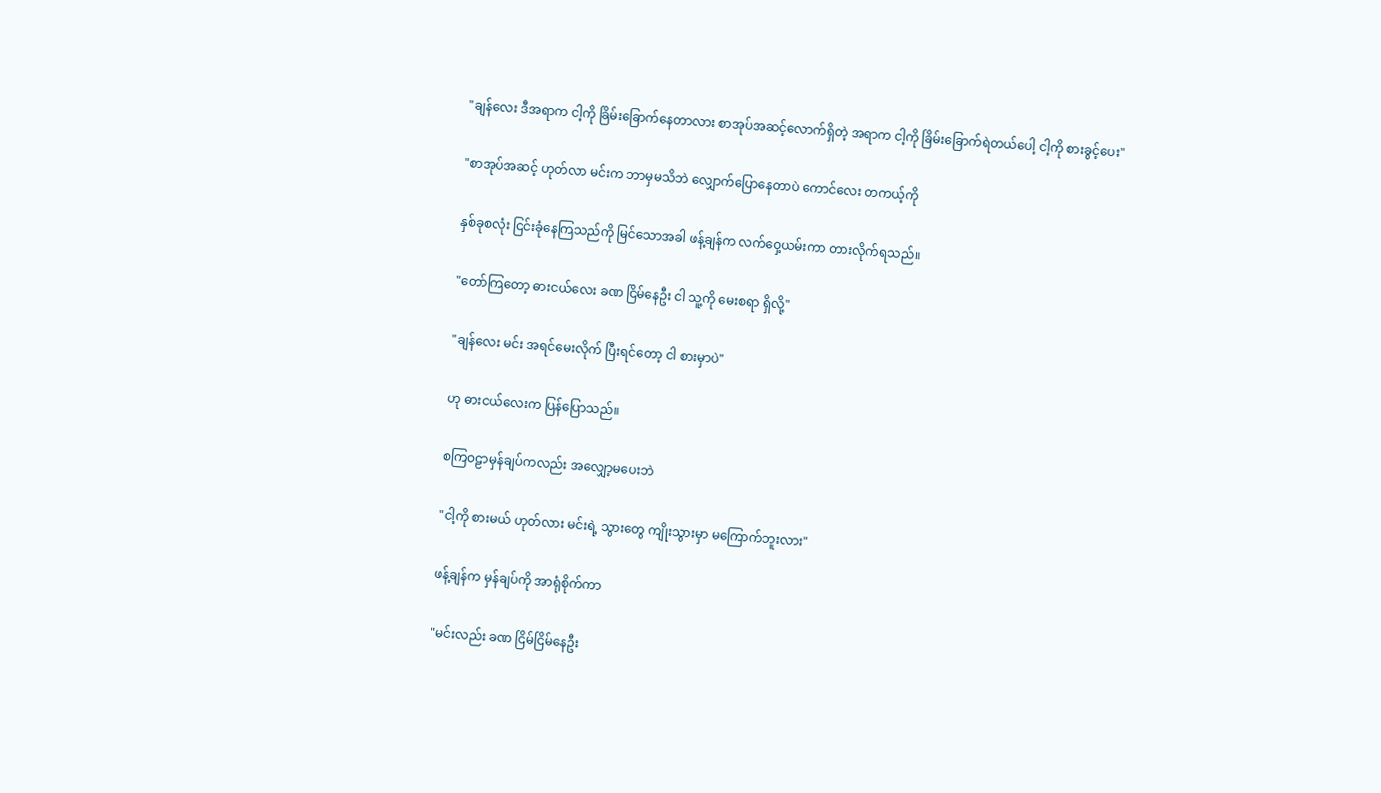"ချန်လေး ဒီအရာက ငါ့ကို ခြိမ်းခြောက်နေတာလား စာအုပ်အဆင့်လောက်ရှိတဲ့ အရာက ငါ့ကို ခြိမ်းခြောက်ရဲတယ်ပေါ့ ငါ့ကို စားခွင့်ပေး"

"စာအုပ်အဆင့် ဟုတ်လာ မင်းက ဘာမှမသိဘဲ လျှောက်ပြောနေတာပဲ ကောင်လေး တကယ့်ကို

နှစ်ခုစလုံး ငြင်းခုံနေကြသည်ကို မြင်သောအခါ ဖန့်ချန်က လက်ဝှေ့ယမ်းကာ တားလိုက်ရသည်။

"တော်ကြတော့ ဓားငယ်လေး ခဏ ငြိမ်နေဦး ငါ သူ့ကို မေးစရာ ရှိလို့"

"ချန်လေး မင်း အရင်မေးလိုက် ပြီးရင်တော့ ငါ စားမှာပဲ"

ဟု ဓားငယ်လေးက ပြန်ပြောသည်။

စကြဝဠာမှန်ချပ်ကလည်း အလျှော့မပေးဘဲ

"ငါ့ကို စားမယ် ဟုတ်လား မင်းရဲ့ သွားတွေ ကျိုးသွားမှာ မကြောက်ဘူးလား"

ဖန့်ချန်က မှန်ချပ်ကို အာရုံစိုက်ကာ

"မင်းလည်း ခဏ ငြိမ်ငြိမ်နေဦး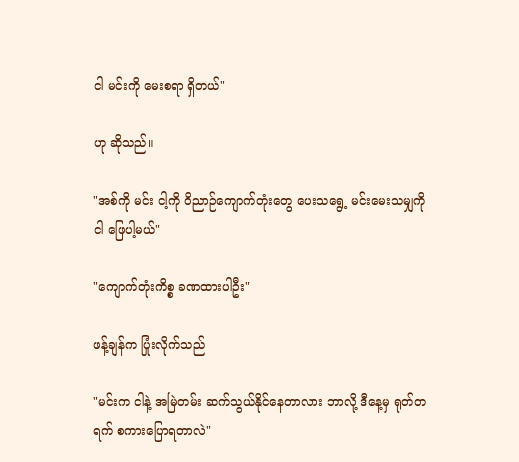ငါ မင်းကို မေးစရာ ရှိတယ်"

ဟု ဆိုသည်။

"အစ်ကို မင်း ငါ့ကို ဝိညာဉ်ကျောက်တုံးတွေ ပေးသရွေ့ မင်းမေးသမျှကို ငါ ဖြေပါ့မယ်"

"ကျောက်တုံးကိစ္စ ခဏထားပါဦး"

ဖန့်ချန်က ပြုံးလိုက်သည်

"မင်းက ငါနဲ့ အမြဲတမ်း ဆက်သွယ်နိုင်နေတာလား ဘာလို့ ဒီနေ့မှ ရုတ်တရက် စကားပြောရတာလဲ"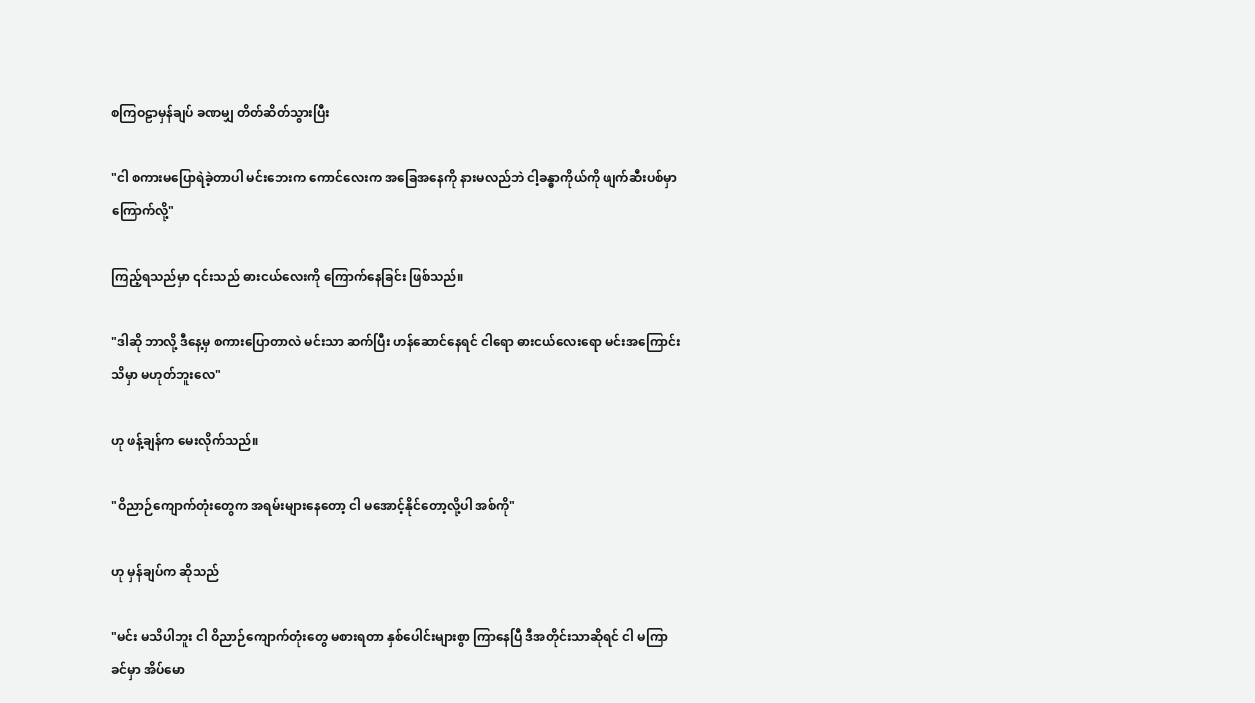စကြဝဠာမှန်ချပ် ခဏမျှ တိတ်ဆိတ်သွားပြီး

"ငါ စကားမပြောရဲခဲ့တာပါ မင်းဘေးက ကောင်လေးက အခြေအနေကို နားမလည်ဘဲ ငါ့ခန္ဓာကိုယ်ကို ဖျက်ဆီးပစ်မှာ ကြောက်လို့"

ကြည့်ရသည်မှာ ၎င်းသည် ဓားငယ်လေးကို ကြောက်နေခြင်း ဖြစ်သည်။

"ဒါဆို ဘာလို့ ဒီနေ့မှ စကားပြောတာလဲ မင်းသာ ဆက်ပြီး ဟန်ဆောင်နေရင် ငါရော ဓားငယ်လေးရော မင်းအကြောင်း သိမှာ မဟုတ်ဘူးလေ"

ဟု ဖန့်ချန်က မေးလိုက်သည်။

"ဝိညာဉ်ကျောက်တုံးတွေက အရမ်းများနေတော့ ငါ မအောင့်နိုင်တော့လို့ပါ အစ်ကို"

ဟု မှန်ချပ်က ဆိုသည်

"မင်း မသိပါဘူး ငါ ဝိညာဉ်ကျောက်တုံးတွေ မစားရတာ နှစ်ပေါင်းများစွာ ကြာနေပြီ ဒီအတိုင်းသာဆိုရင် ငါ မကြာခင်မှာ အိပ်မော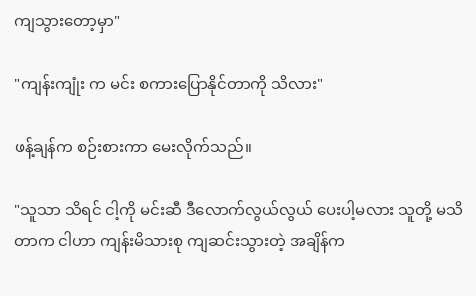ကျသွားတော့မှာ"

"ကျန်းကျုံး က မင်း စကားပြောနိုင်တာကို သိလား"

ဖန့်ချန်က စဉ်းစားကာ မေးလိုက်သည်။

"သူသာ သိရင် ငါ့ကို မင်းဆီ ဒီလောက်လွယ်လွယ် ပေးပါ့မလား သူတို့ မသိတာက ငါဟာ ကျန်းမိသားစု ကျဆင်းသွားတဲ့ အချိန်က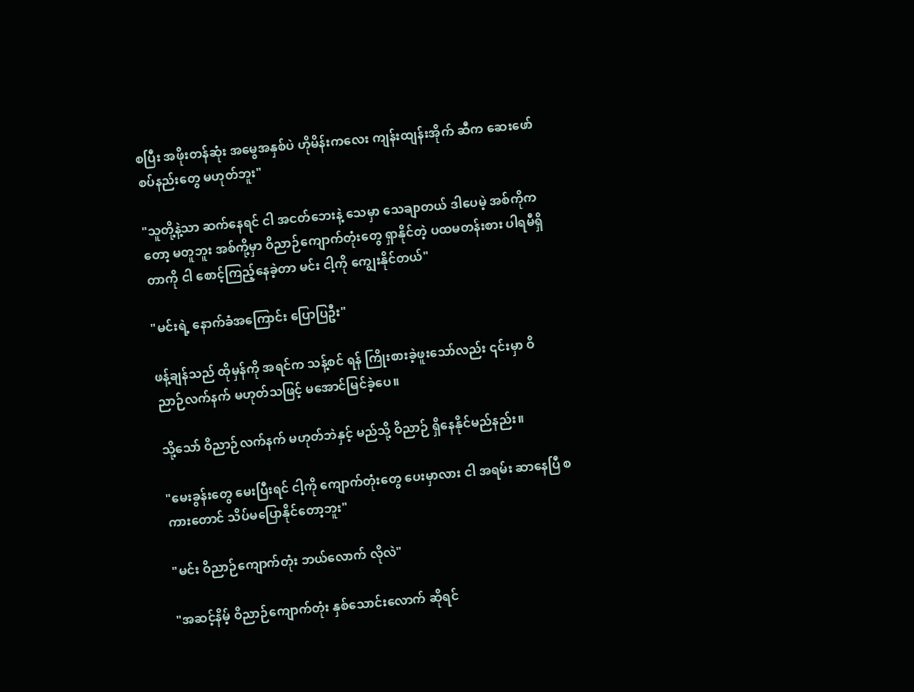စပြီး အဖိုးတန်ဆုံး အမွေအနှစ်ပဲ ဟိုမိန်းကလေး ကျန်းထျန်းအိုက် ဆီက ဆေးဖော်စပ်နည်းတွေ မဟုတ်ဘူး"

"သူတို့နဲ့သာ ဆက်နေရင် ငါ အငတ်ဘေးနဲ့ သေမှာ သေချာတယ် ဒါပေမဲ့ အစ်ကိုကတော့ မတူဘူး အစ်ကို့မှာ ဝိညာဉ်ကျောက်တုံးတွေ ရှာနိုင်တဲ့ ပထမတန်းစား ပါရမီရှိတာကို ငါ စောင့်ကြည့်နေခဲ့တာ မင်း ငါ့ကို ကျွေးနိုင်တယ်"

"မင်းရဲ့ နောက်ခံအကြောင်း ပြောပြဦး"

ဖန့်ချန်သည် ထိုမှန်ကို အရင်က သန့်စင် ရန် ကြိုးစားခဲ့ဖူးသော်လည်း ၎င်းမှာ ဝိညာဉ်လက်နက် မဟုတ်သဖြင့် မအောင်မြင်ခဲ့ပေ။

သို့သော် ဝိညာဉ်လက်နက် မဟုတ်ဘဲနှင့် မည်သို့ ဝိညာဉ် ရှိနေနိုင်မည်နည်း။

"မေးခွန်းတွေ မေးပြီးရင် ငါ့ကို ကျောက်တုံးတွေ ပေးမှာလား ငါ အရမ်း ဆာနေပြီ စကားတောင် သိပ်မပြောနိုင်တော့ဘူး"

"မင်း ဝိညာဉ်ကျောက်တုံး ဘယ်လောက် လိုလဲ"

"အဆင့်နိမ့် ဝိညာဉ်ကျောက်တုံး နှစ်သောင်းလောက် ဆိုရင်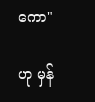ကော"

ဟု မှန်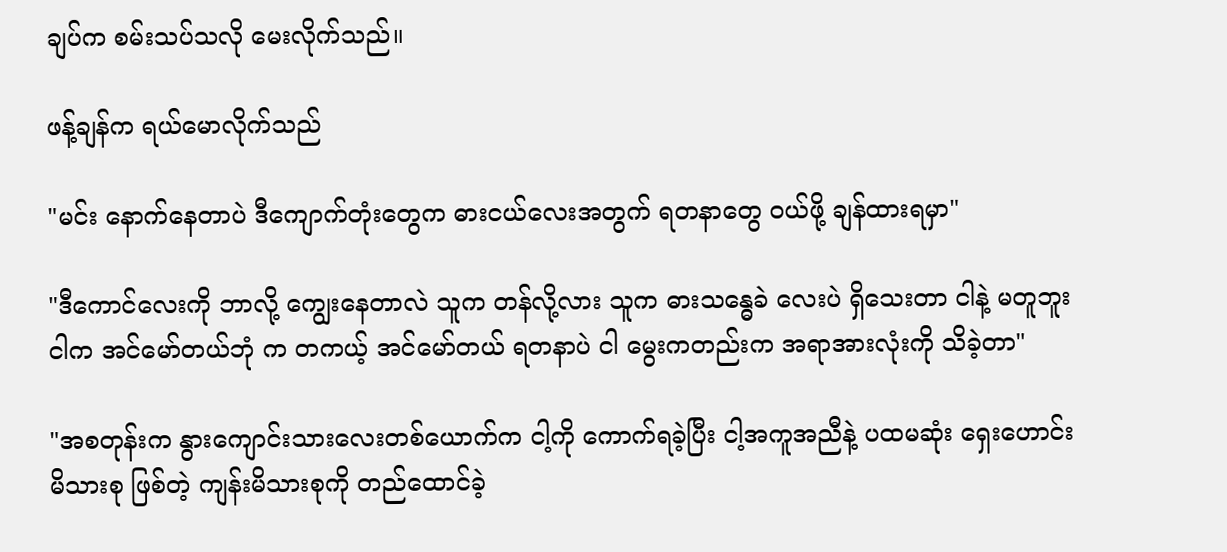ချပ်က စမ်းသပ်သလို မေးလိုက်သည်။

ဖန့်ချန်က ရယ်မောလိုက်သည်

"မင်း နောက်နေတာပဲ ဒီကျောက်တုံးတွေက ဓားငယ်လေးအတွက် ရတနာတွေ ဝယ်ဖို့ ချန်ထားရမှာ"

"ဒီကောင်လေးကို ဘာလို့ ကျွေးနေတာလဲ သူက တန်လို့လား သူက ဓားသန္ဓေခဲ လေးပဲ ရှိသေးတာ ငါနဲ့ မတူဘူး ငါက အင်မော်တယ်ဘုံ က တကယ့် အင်မော်တယ် ရတနာပဲ ငါ မွေးကတည်းက အရာအားလုံးကို သိခဲ့တာ"

"အစတုန်းက နွားကျောင်းသားလေးတစ်ယောက်က ငါ့ကို ကောက်ရခဲ့ပြီး ငါ့အကူအညီနဲ့ ပထမဆုံး ရှေးဟောင်းမိသားစု ဖြစ်တဲ့ ကျန်းမိသားစုကို တည်ထောင်ခဲ့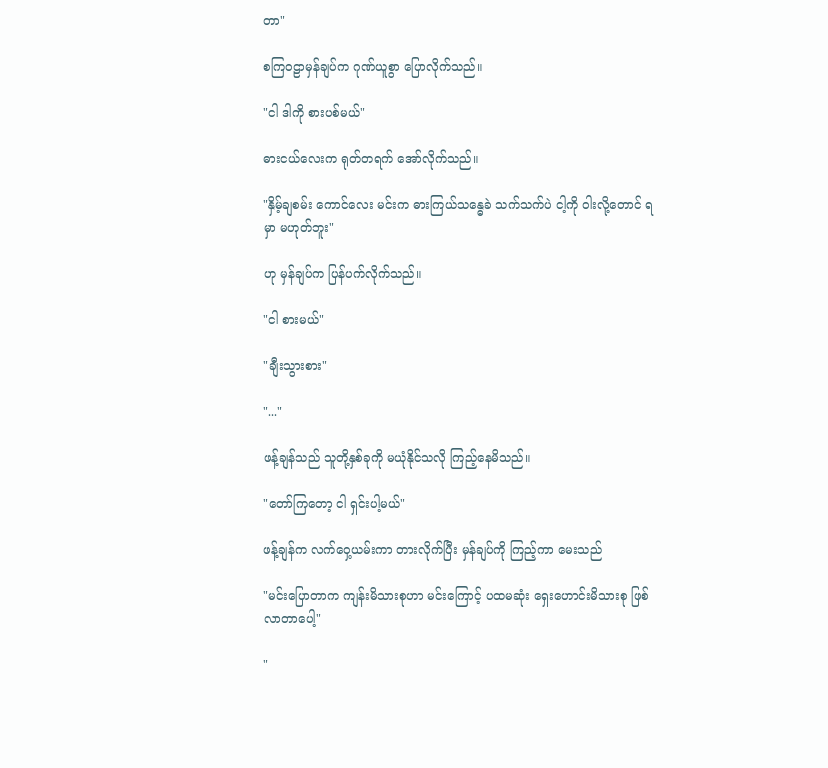တာ"

စကြဝဠာမှန်ချပ်က ဂုဏ်ယူစွာ ပြောလိုက်သည်။

"ငါ ဒါကို စားပစ်မယ်"

ဓားငယ်လေးက ရုတ်တရက် အော်လိုက်သည်။

"နှိမ့်ချစမ်း ကောင်လေး မင်းက ဓားကြယ်သန္ဓေခဲ သက်သက်ပဲ ငါ့ကို ဝါးလို့တောင် ရမှာ မဟုတ်ဘူး"

ဟု မှန်ချပ်က ပြန်ပက်လိုက်သည်။

"ငါ စားမယ်"

"ချီးသွားစား"

"..."

ဖန့်ချန်သည် သူတို့နှစ်ခုကို မယုံနိုင်သလို ကြည့်နေမိသည်။

"တော်ကြတော့ ငါ ရှင်းပါ့မယ်"

ဖန့်ချန်က လက်ဝှေ့ယမ်းကာ တားလိုက်ပြီး မှန်ချပ်ကို ကြည့်ကာ မေးသည်

"မင်းပြောတာက ကျန်းမိသားစုဟာ မင်းကြောင့် ပထမဆုံး ရှေးဟောင်းမိသားစု ဖြစ်လာတာပေါ့"

"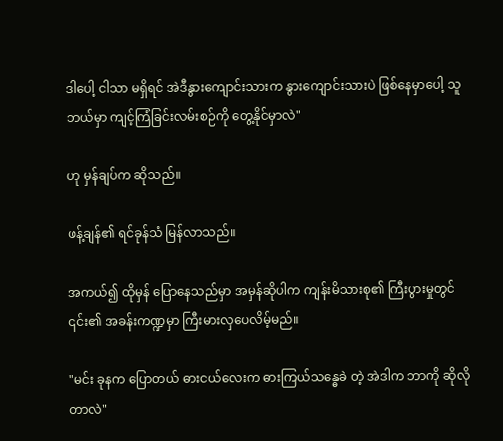ဒါပေါ့ ငါသာ မရှိရင် အဲဒီနွားကျောင်းသားက နွားကျောင်းသားပဲ ဖြစ်နေမှာပေါ့ သူ ဘယ်မှာ ကျင့်ကြံခြင်းလမ်းစဉ်ကို တွေ့နိုင်မှာလဲ"

ဟု မှန်ချပ်က ဆိုသည်။

ဖန့်ချန်၏ ရင်ခုန်သံ မြန်လာသည်။

အကယ်၍ ထိုမှန် ပြောနေသည်မှာ အမှန်ဆိုပါက ကျန်းမိသားစု၏ ကြီးပွားမှုတွင် ၎င်း၏ အခန်းကဏ္ဍမှာ ကြီးမားလှပေလိမ့်မည်။

"မင်း ခုနက ပြောတယ် ဓားငယ်လေးက ဓားကြယ်သန္ဓေခဲ တဲ့ အဲဒါက ဘာကို ဆိုလိုတာလဲ"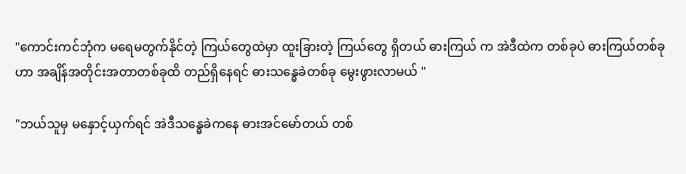"ကောင်းကင်ဘုံက မရေမတွက်နိုင်တဲ့ ကြယ်တွေထဲမှာ ထူးခြားတဲ့ ကြယ်တွေ ရှိတယ် ဓားကြယ် က အဲဒီထဲက တစ်ခုပဲ ဓားကြယ်တစ်ခုဟာ အချိန်အတိုင်းအတာတစ်ခုထိ တည်ရှိနေရင် ဓားသန္ဓေခဲတစ်ခု မွေးဖွားလာမယ် "

"ဘယ်သူမှ မနှောင့်ယှက်ရင် အဲဒီသန္ဓေခဲကနေ ဓားအင်မော်တယ် တစ်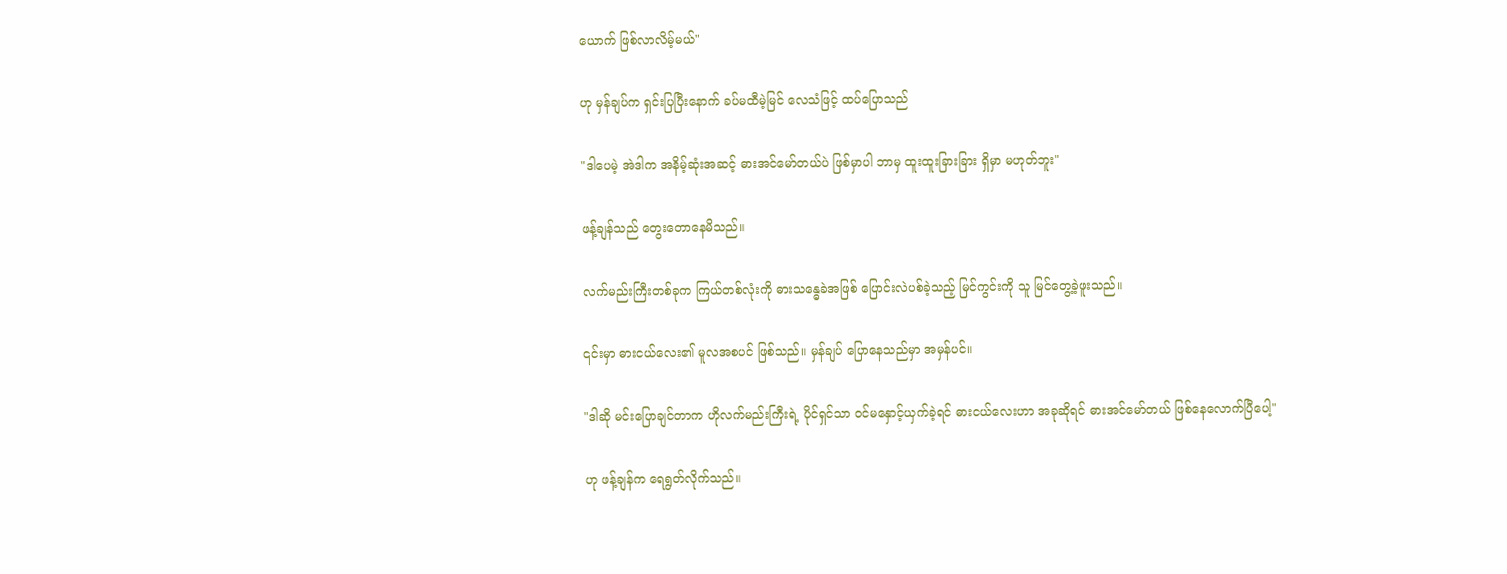ယောက် ဖြစ်လာလိမ့်မယ်"

ဟု မှန်ချပ်က ရှင်းပြပြီးနောက် ခပ်မထီမဲ့မြင် လေသံဖြင့် ထပ်ပြောသည်

"ဒါပေမဲ့ အဲဒါက အနိမ့်ဆုံးအဆင့် ဓားအင်မော်တယ်ပဲ ဖြစ်မှာပါ ဘာမှ ထူးထူးခြားခြား ရှိမှာ မဟုတ်ဘူး"

ဖန့်ချန်သည် တွေးတောနေမိသည်။

လက်မည်းကြီးတစ်ခုက ကြယ်တစ်လုံးကို ဓားသန္ဓေခဲအဖြစ် ပြောင်းလဲပစ်ခဲ့သည့် မြင်ကွင်းကို သူ မြင်တွေ့ခဲ့ဖူးသည်။

၎င်းမှာ ဓားငယ်လေး၏ မူလအစပင် ဖြစ်သည်။ မှန်ချပ် ပြောနေသည်မှာ အမှန်ပင်။

"ဒါဆို မင်းပြောချင်တာက ဟိုလက်မည်းကြီးရဲ့ ပိုင်ရှင်သာ ဝင်မနှောင့်ယှက်ခဲ့ရင် ဓားငယ်လေးဟာ အခုဆိုရင် ဓားအင်မော်တယ် ဖြစ်နေလောက်ပြီပေါ့"

ဟု ဖန့်ချန်က ရေရွတ်လိုက်သည်။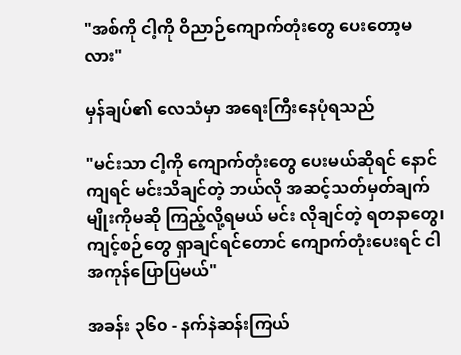"အစ်ကို ငါ့ကို ဝိညာဉ်ကျောက်တုံးတွေ ပေးတော့မလား"

မှန်ချပ်၏ လေသံမှာ အရေးကြီးနေပုံရသည်

"မင်းသာ ငါ့ကို ကျောက်တုံးတွေ ပေးမယ်ဆိုရင် နောင်ကျရင် မင်းသိချင်တဲ့ ဘယ်လို အဆင့်သတ်မှတ်ချက်မျိုးကိုမဆို ကြည့်လို့ရမယ် မင်း လိုချင်တဲ့ ရတနာတွေ၊ ကျင့်စဉ်တွေ ရှာချင်ရင်တောင် ကျောက်တုံးပေးရင် ငါ အကုန်ပြောပြမယ်"

အခန်း ၃၆၀ - နက်နဲဆန်းကြယ်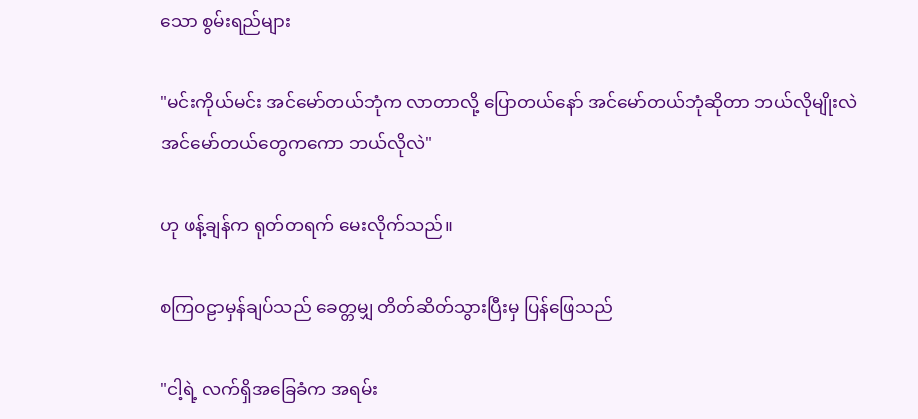သော စွမ်းရည်များ

"မင်းကိုယ်မင်း အင်မော်တယ်ဘုံက လာတာလို့ ပြောတယ်နော် အင်မော်တယ်ဘုံဆိုတာ ဘယ်လိုမျိုးလဲ အင်မော်တယ်တွေကကော ဘယ်လိုလဲ"

ဟု ဖန့်ချန်က ရုတ်တရက် မေးလိုက်သည်။

စကြဝဠာမှန်ချပ်သည် ခေတ္တမျှ တိတ်ဆိတ်သွားပြီးမှ ပြန်ဖြေသည်

"ငါ့ရဲ့ လက်ရှိအခြေခံက အရမ်း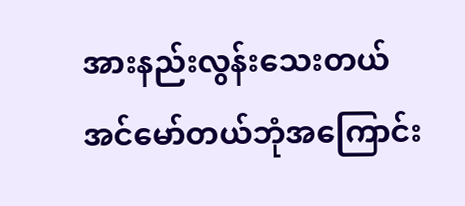အားနည်းလွန်းသေးတယ် အင်မော်တယ်ဘုံအကြောင်း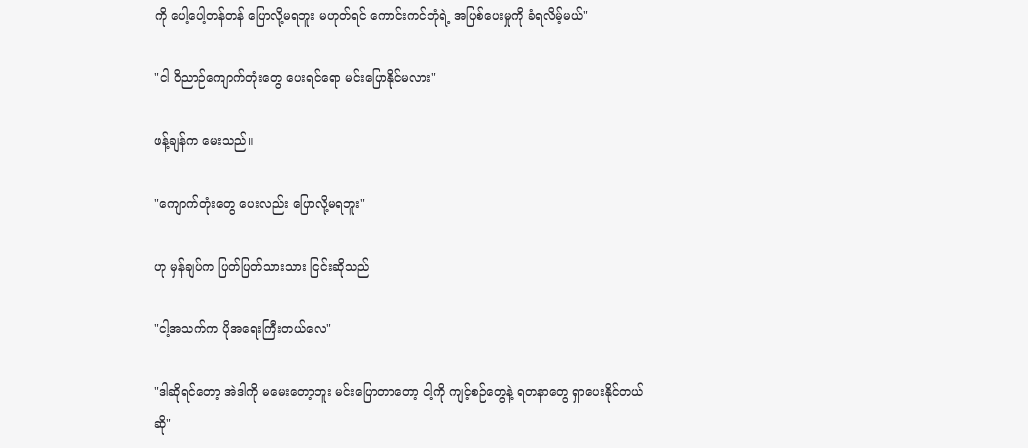ကို ပေါ့ပေါ့တန်တန် ပြောလို့မရဘူး မဟုတ်ရင် ကောင်းကင်ဘုံရဲ့ အပြစ်ပေးမှုကို ခံရလိမ့်မယ်"

"ငါ ဝိညာဉ်ကျောက်တုံးတွေ ပေးရင်ရော မင်းပြောနိုင်မလား"

ဖန့်ချန်က မေးသည်။

"ကျောက်တုံးတွေ ပေးလည်း ပြောလို့မရဘူး"

ဟု မှန်ချပ်က ပြတ်ပြတ်သားသား ငြင်းဆိုသည်

"ငါ့အသက်က ပိုအရေးကြီးတယ်လေ"

"ဒါဆိုရင်တော့ အဲဒါကို မမေးတော့ဘူး မင်းပြောတာတော့ ငါ့ကို ကျင့်စဉ်တွေနဲ့ ရတနာတွေ ရှာပေးနိုင်တယ်ဆို"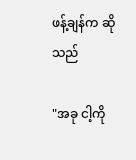ဖန့်ချန်က ဆိုသည်

"အခု ငါ့ကို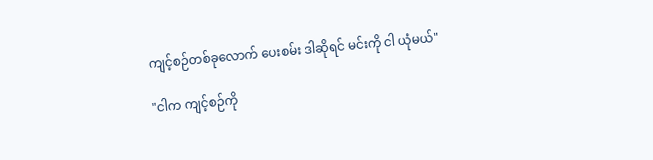ကျင့်စဉ်တစ်ခုလောက် ပေးစမ်း ဒါဆိုရင် မင်းကို ငါ ယုံမယ်"

"ငါက ကျင့်စဉ်ကို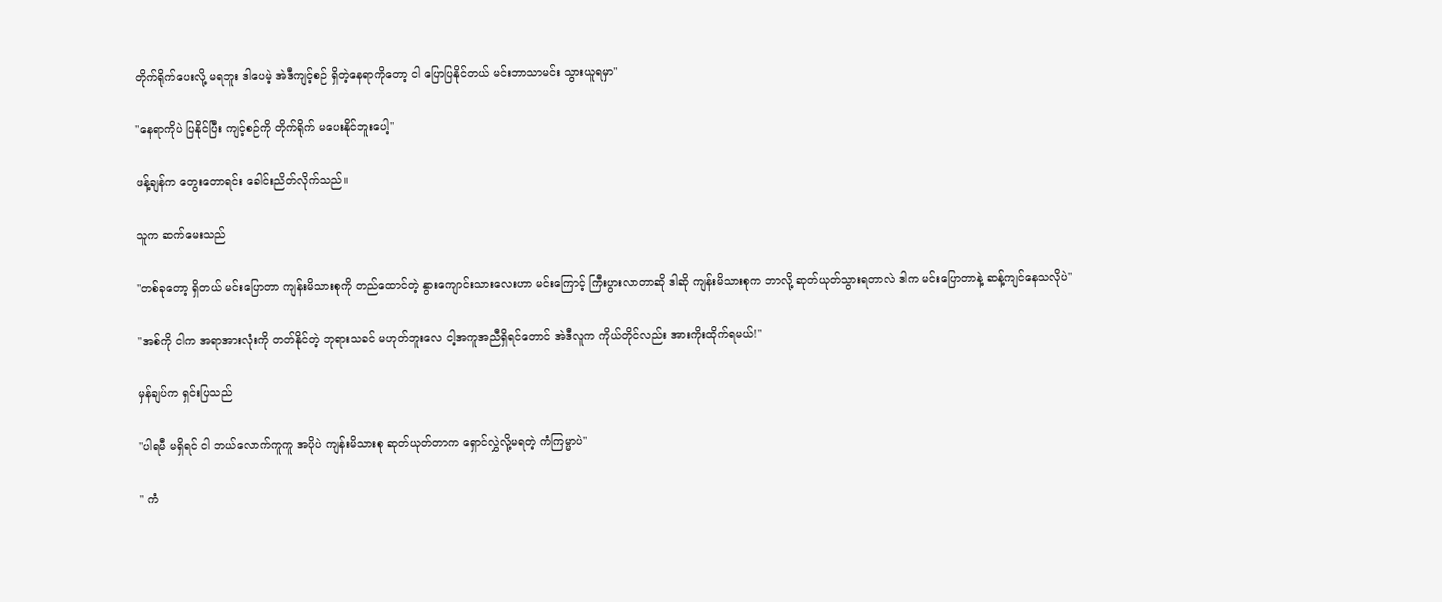တိုက်ရိုက်ပေးလို့ မရဘူး ဒါပေမဲ့ အဲဒီကျင့်စဉ် ရှိတဲ့နေရာကိုတော့ ငါ ပြောပြနိုင်တယ် မင်းဘာသာမင်း သွားယူရမှာ"

"နေရာကိုပဲ ပြနိုင်ပြီး ကျင့်စဉ်ကို တိုက်ရိုက် မပေးနိုင်ဘူးပေါ့"

ဖန့်ချန်က တွေးတောရင်း ခေါင်းညိတ်လိုက်သည်။

သူက ဆက်မေးသည်

"တစ်ခုတော့ ရှိတယ် မင်းပြောတာ ကျန်းမိသားစုကို တည်ထောင်တဲ့ နွားကျောင်းသားလေးဟာ မင်းကြောင့် ကြီးပွားလာတာဆို ဒါဆို ကျန်းမိသားစုက ဘာလို့ ဆုတ်ယုတ်သွားရတာလဲ ဒါက မင်းပြောတာနဲ့ ဆန့်ကျင်နေသလိုပဲ"

"အစ်ကို ငါက အရာအားလုံးကို တတ်နိုင်တဲ့ ဘုရားသခင် မဟုတ်ဘူးလေ ငါ့အကူအညီရှိရင်တောင် အဲဒီလူက ကိုယ်တိုင်လည်း အားကိုးထိုက်ရမယ်!"

မှန်ချပ်က ရှင်းပြသည်

"ပါရမီ မရှိရင် ငါ ဘယ်လောက်ကူကူ အပိုပဲ ကျန်းမိသားစု ဆုတ်ယုတ်တာက ရှောင်လွှဲလို့မရတဲ့ ကံကြမ္မာပဲ"

" ကံ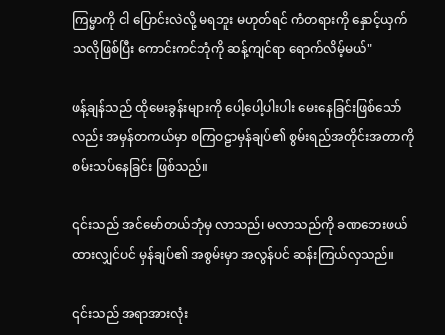ကြမ္မာကို ငါ ပြောင်းလဲလို့ မရဘူး မဟုတ်ရင် ကံတရားကို နှောင့်ယှက်သလိုဖြစ်ပြီး ကောင်းကင်ဘုံကို ဆန့်ကျင်ရာ ရောက်လိမ့်မယ်"

ဖန့်ချန်သည် ထိုမေးခွန်းများကို ပေါ့ပေါ့ပါးပါး မေးနေခြင်းဖြစ်သော်လည်း အမှန်တကယ်မှာ စကြဝဠာမှန်ချပ်၏ စွမ်းရည်အတိုင်းအတာကို စမ်းသပ်နေခြင်း ဖြစ်သည်။

၎င်းသည် အင်မော်တယ်ဘုံမှ လာသည်၊ မလာသည်ကို ခဏဘေးဖယ်ထားလျှင်ပင် မှန်ချပ်၏ အစွမ်းမှာ အလွန်ပင် ဆန်းကြယ်လှသည်။

၎င်းသည် အရာအားလုံး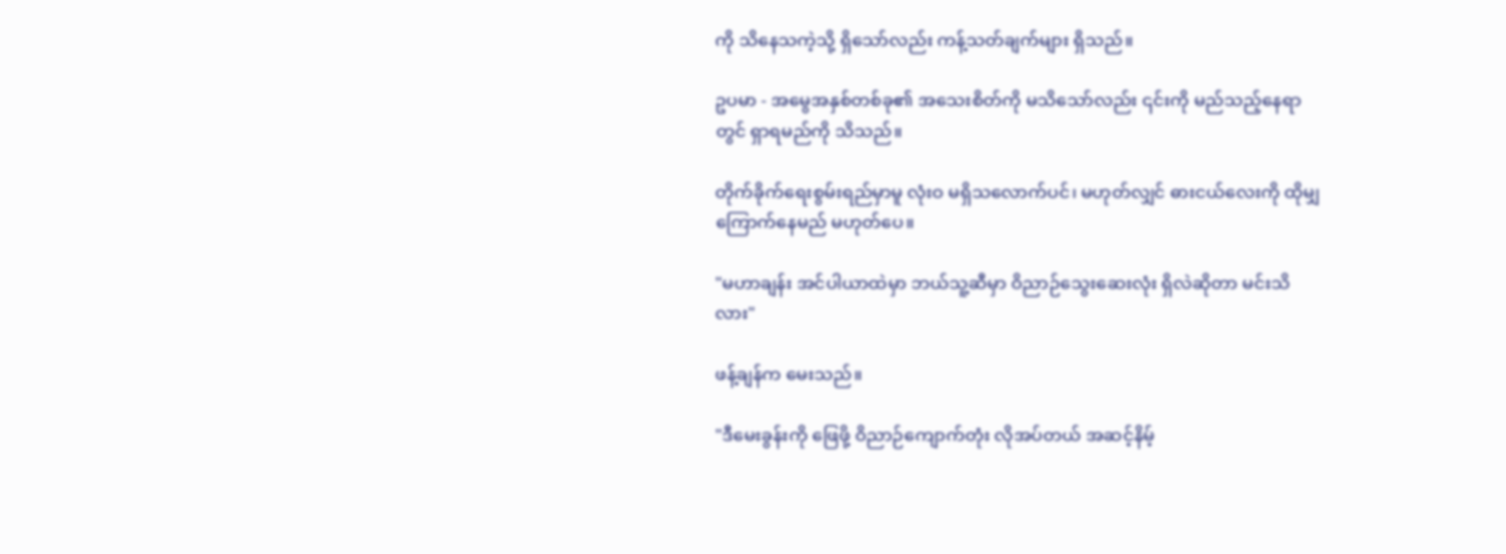ကို သိနေသကဲ့သို့ ရှိသော်လည်း ကန့်သတ်ချက်များ ရှိသည်။

ဥပမာ - အမွေအနှစ်တစ်ခု၏ အသေးစိတ်ကို မသိသော်လည်း ၎င်းကို မည်သည့်နေရာတွင် ရှာရမည်ကို သိသည်။

တိုက်ခိုက်ရေးစွမ်းရည်မှာမူ လုံးဝ မရှိသလောက်ပင်၊ မဟုတ်လျှင် ဓားငယ်လေးကို ထိုမျှ ကြောက်နေမည် မဟုတ်ပေ။

"မဟာချန်း အင်ပါယာထဲမှာ ဘယ်သူ့ဆီမှာ ဝိညာဉ်သွေးဆေးလုံး ရှိလဲဆိုတာ မင်းသိလား"

ဖန့်ချန်က မေးသည်။

"ဒီမေးခွန်းကို ဖြေဖို့ ဝိညာဉ်ကျောက်တုံး လိုအပ်တယ် အဆင့်နိမ့်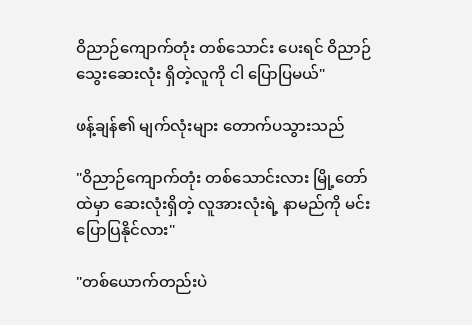ဝိညာဉ်ကျောက်တုံး တစ်သောင်း ပေးရင် ဝိညာဉ်သွေးဆေးလုံး ရှိတဲ့လူကို ငါ ပြောပြမယ်"

ဖန့်ချန်၏ မျက်လုံးများ တောက်ပသွားသည်

"ဝိညာဉ်ကျောက်တုံး တစ်သောင်းလား မြို့တော်ထဲမှာ ဆေးလုံးရှိတဲ့ လူအားလုံးရဲ့ နာမည်ကို မင်းပြောပြနိုင်လား"

"တစ်ယောက်တည်းပဲ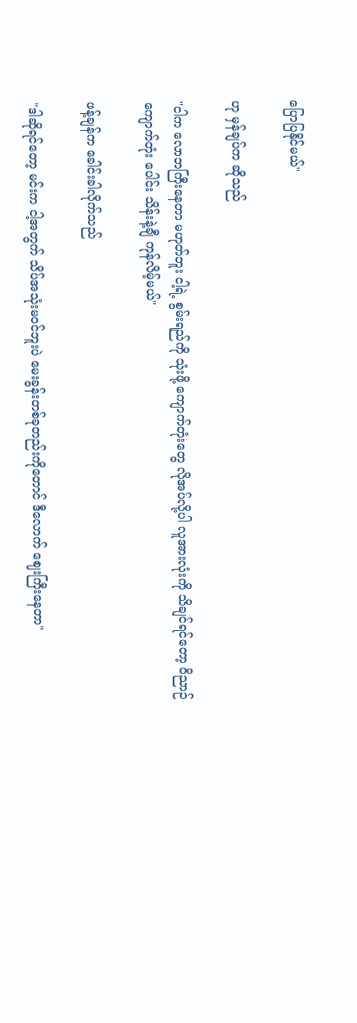ပြောပြနိုင်မယ်"

ဟု မှန်ချပ်က ဆိုသည်

"ငါက လောဘကြီးနေတာ မဟုတ်ဘူး ငါ့ရဲ့ စွမ်းရည်ကို သုံးဖို့ ကျောက်တုံးတွေ လိုအပ်လို့ပါ လူအားလုံးကို သိချင်ရင်တော့ ဝိညာဉ်ကျောက်တုံး ပေါင်း သိန်းနဲ့ချီ ကုန်လိမ့်မယ်"

ဖန့်ချန်က ခေါင်းခါလိုက်သည်

"ဒါဆိုရင်တော့ မင်းက ငါ့အတွက် သိပ်အသုံးမဝင်ဘူးပဲ မေးခွန်းတစ်ခုတည်းကိုတောင် ဒီလောက် ဈေးကြီးနေတာ"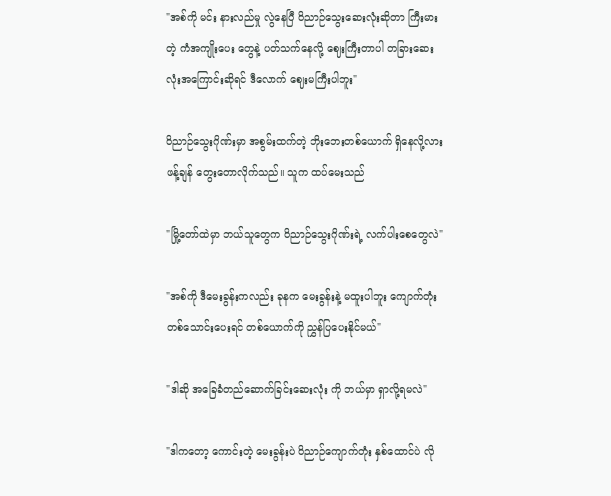"အစ်ကို မင်း နားလည်မှု လွဲနေပြီ ဝိညာဉ်သွေးဆေးလုံးဆိုတာ ကြီးမားတဲ့ ကံအကျိုးပေး တွေနဲ့ ပတ်သက်နေလို့ ဈေးကြီးတာပါ တခြားဆေးလုံးအကြောင်းဆိုရင် ဒီလောက် ဈေးမကြီးပါဘူး"

ဝိညာဉ်သွေးဂိုဏ်းမှာ အစွမ်းထက်တဲ့ ဘိုးဘေးတစ်ယောက် ရှိနေလို့လား ဖန့်ချန် တွေးတောလိုက်သည်။ သူက ထပ်မေးသည်

"မြို့တော်ထဲမှာ ဘယ်သူတွေက ဝိညာဉ်သွေးဂိုဏ်းရဲ့ လက်ပါးစေတွေလဲ"

"အစ်ကို ဒီမေးခွန်းကလည်း ခုနက မေးခွန်းနဲ့ မထူးပါဘူး ကျောက်တုံး တစ်သောင်းပေးရင် တစ်ယောက်ကို ညွှန်ပြပေးနိုင်မယ်"

"ဒါဆို အခြေခံတည်ဆောက်ခြင်းဆေးလုံး ကို ဘယ်မှာ ရှာလို့ရမလဲ"

"ဒါကတော့ ကောင်းတဲ့ မေးခွန်းပဲ ဝိညာဉ်ကျောက်တုံး နှစ်ထောင်ပဲ လို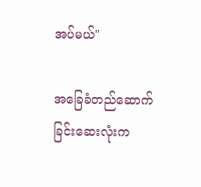အပ်မယ်"

အခြေခံတည်ဆောက်ခြင်းဆေးလုံးက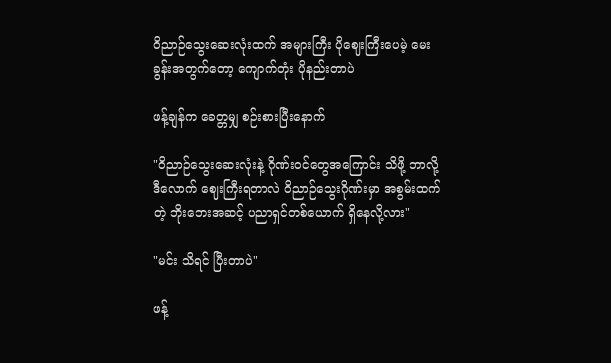ဝိညာဉ်သွေးဆေးလုံးထက် အများကြီး ပိုဈေးကြီးပေမဲ့ မေးခွန်းအတွက်တော့ ကျောက်တုံး ပိုနည်းတာပဲ

ဖန့်ချန်က ခေတ္တမျှ စဉ်းစားပြီးနောက်

"ဝိညာဉ်သွေးဆေးလုံးနဲ့ ဂိုဏ်းဝင်တွေအကြောင်း သိဖို့ ဘာလို့ ဒီလောက် ဈေးကြီးရတာလဲ ဝိညာဉ်သွေးဂိုဏ်းမှာ အစွမ်းထက်တဲ့ ဘိုးဘေးအဆင့် ပညာရှင်တစ်ယောက် ရှိနေလို့လား"

"မင်း သိရင် ပြီးတာပဲ"

ဖန့်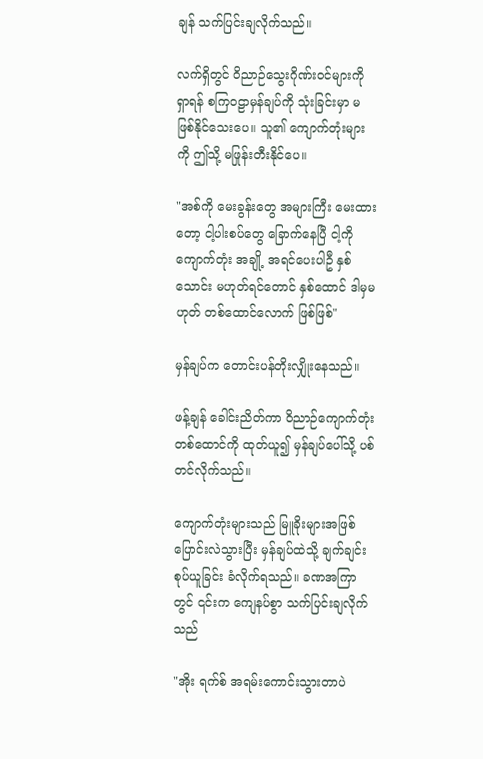ချန် သက်ပြင်းချလိုက်သည်။

လက်ရှိတွင် ဝိညာဉ်သွေးဂိုဏ်းဝင်များကို ရှာရန် စကြဝဠာမှန်ချပ်ကို သုံးခြင်းမှာ မဖြစ်နိုင်သေးပေ။ သူ၏ ကျောက်တုံးများကို ဤသို့ မဖြုန်းတီးနိုင်ပေ။

"အစ်ကို မေးခွန်းတွေ အများကြီး မေးထားတော့ ငါ့ပါးစပ်တွေ ခြောက်နေပြီ ငါ့ကို ကျောက်တုံး အချို့ အရင်ပေးပါဦ နှစ်သောင်း မဟုတ်ရင်တောင် နှစ်ထောင် ဒါမှမဟုတ် တစ်ထောင်လောက် ဖြစ်ဖြစ်"

မှန်ချပ်က တောင်းပန်တိုးလျှိုးနေသည်။

ဖန့်ချန် ခေါင်းညိတ်ကာ ဝိညာဉ်ကျောက်တုံး တစ်ထောင်ကို ထုတ်ယူ၍ မှန်ချပ်ပေါ်သို့ ပစ်တင်လိုက်သည်။

ကျောက်တုံးများသည် မြူခိုးများအဖြစ် ပြောင်းလဲသွားပြီး မှန်ချပ်ထဲသို့ ချက်ချင်း စုပ်ယူခြင်း ခံလိုက်ရသည်။ ခဏအကြာတွင် ၎င်းက ကျေနပ်စွာ သက်ပြင်းချလိုက်သည်

"အိုး ရက်စ် အရမ်းကောင်းသွားတာပဲ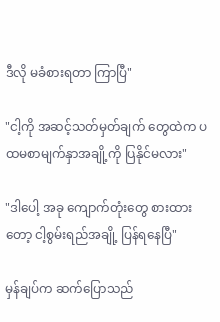ဒီလို မခံစားရတာ ကြာပြီ"

"ငါ့ကို အဆင့်သတ်မှတ်ချက် တွေထဲက ပထမစာမျက်နှာအချို့ကို ပြနိုင်မလား"

"ဒါပေါ့ အခု ကျောက်တုံးတွေ စားထားတော့ ငါ့စွမ်းရည်အချို့ ပြန်ရနေပြီ"

မှန်ချပ်က ဆက်ပြောသည်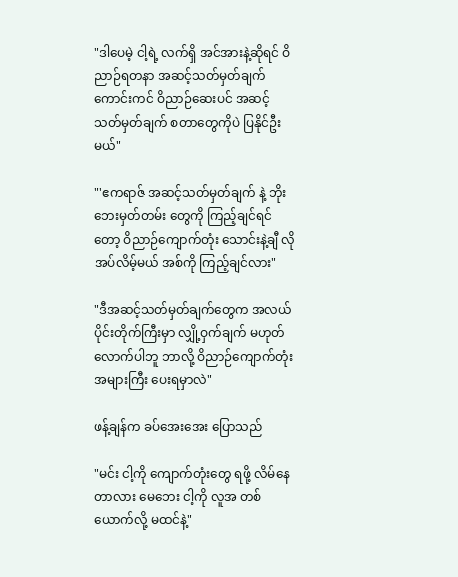"ဒါပေမဲ့ ငါ့ရဲ့ လက်ရှိ အင်အားနဲ့ဆိုရင် ဝိညာဉ်ရတနာ အဆင့်သတ်မှတ်ချက် ကောင်းကင် ဝိညာဉ်ဆေးပင် အဆင့်သတ်မှတ်ချက် စတာတွေကိုပဲ ပြနိုင်ဦးမယ်"

"'ဧကရာဇ် အဆင့်သတ်မှတ်ချက် နဲ့ ဘိုးဘေးမှတ်တမ်း တွေကို ကြည့်ချင်ရင်တော့ ဝိညာဉ်ကျောက်တုံး သောင်းနဲ့ချီ လိုအပ်လိမ့်မယ် အစ်ကို ကြည့်ချင်လား"

"ဒီအဆင့်သတ်မှတ်ချက်တွေက အလယ်ပိုင်းတိုက်ကြီးမှာ လျှို့ဝှက်ချက် မဟုတ်လောက်ပါဘူ ဘာလို့ ဝိညာဉ်ကျောက်တုံး အများကြီး ပေးရမှာလဲ"

ဖန့်ချန်က ခပ်အေးအေး ပြောသည်

"မင်း ငါ့ကို ကျောက်တုံးတွေ ရဖို့ လိမ်နေတာလား မေဘေး ငါ့ကို လူအ တစ်ယောက်လို့ မထင်နဲ့"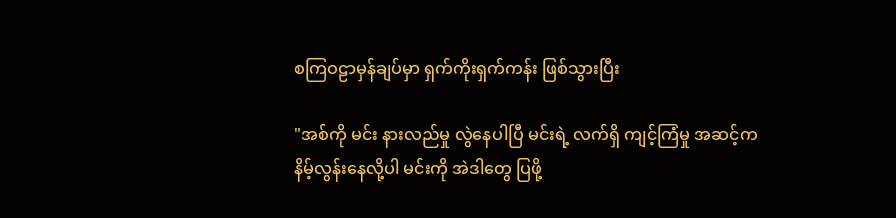စကြဝဠာမှန်ချပ်မှာ ရှက်ကိုးရှက်ကန်း ဖြစ်သွားပြီး

"အစ်ကို မင်း နားလည်မှု လွဲနေပါပြီ မင်းရဲ့ လက်ရှိ ကျင့်ကြံမှု အဆင့်က နိမ့်လွန်းနေလို့ပါ မင်းကို အဲဒါတွေ ပြဖို့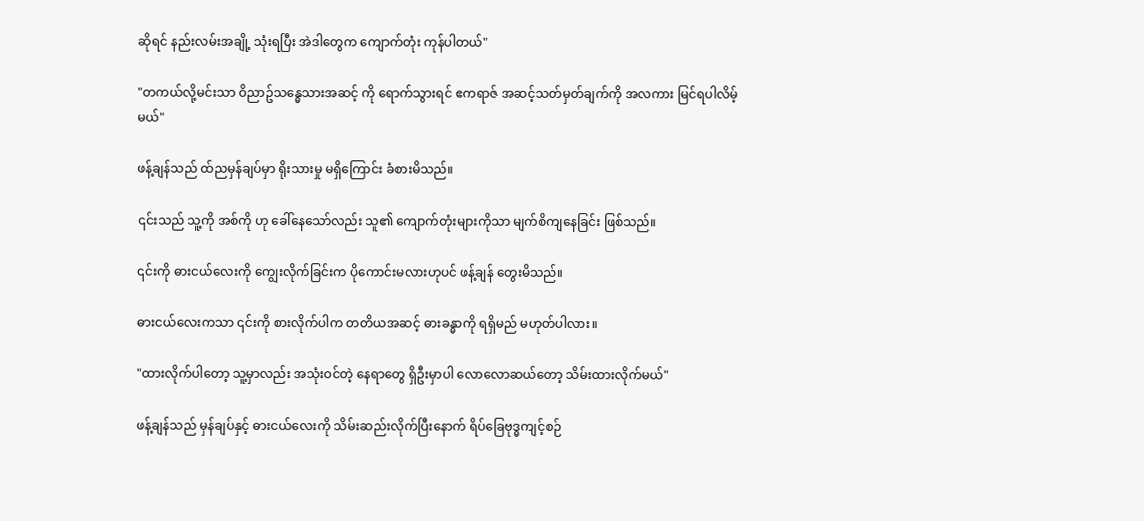ဆိုရင် နည်းလမ်းအချို့ သုံးရပြီး အဲဒါတွေက ကျောက်တုံး ကုန်ပါတယ်"

"တကယ်လို့မင်းသာ ဝိညာဥ်သန္ဓေသားအဆင့် ကို ရောက်သွားရင် ဧကရာဇ် အဆင့်သတ်မှတ်ချက်ကို အလကား မြင်ရပါလိမ့်မယ်"

ဖန့်ချန်သည် ထ်ညမှန်ချပ်မှာ ရိုးသားမှု မရှိကြောင်း ခံစားမိသည်။

၎င်းသည် သူ့ကို အစ်ကို ဟု ခေါ်နေသော်လည်း သူ၏ ကျောက်တုံးများကိုသာ မျက်စိကျနေခြင်း ဖြစ်သည်။

၎င်းကို ဓားငယ်လေးကို ကျွေးလိုက်ခြင်းက ပိုကောင်းမလားဟုပင် ဖန့်ချန် တွေးမိသည်။

ဓားငယ်လေးကသာ ၎င်းကို စားလိုက်ပါက တတိယအဆင့် ဓားခန္ဓာကို ရရှိမည် မဟုတ်ပါလား။

"ထားလိုက်ပါတော့ သူ့မှာလည်း အသုံးဝင်တဲ့ နေရာတွေ ရှိဦးမှာပါ လောလောဆယ်တော့ သိမ်းထားလိုက်မယ်"

ဖန့်ချန်သည် မှန်ချပ်နှင့် ဓားငယ်လေးကို သိမ်းဆည်းလိုက်ပြီးနောက် ရိပ်ခြေဗုဒ္ဓကျင့်စဉ်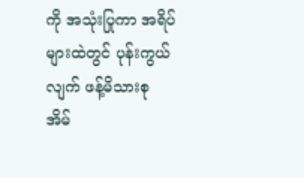ကို အသုံးပြုကာ အရိပ်များထဲတွင် ပုန်းကွယ်လျက် ဖန့်မိသားစု အိမ်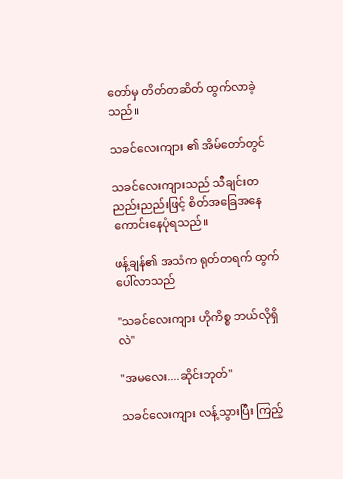တော်မှ တိတ်တဆိတ် ထွက်လာခဲ့သည်။

သခင်လေးကျား ၏ အိမ်တော်တွင်

သခင်လေးကျားသည် သီချင်းတညည်းညည်းဖြင့် စိတ်အခြေအနေ ကောင်းနေပုံရသည်။

ဖန့်ချန်၏ အသံက ရုတ်တရက် ထွက်ပေါ်လာသည်

"သခင်လေးကျား ဟိုကိစ္စ ဘယ်လိုရှိလဲ"

"အမလေး....ဆိုင်းဘုတ်"

သခင်လေးကျား လန့်သွားပြီး ကြည့်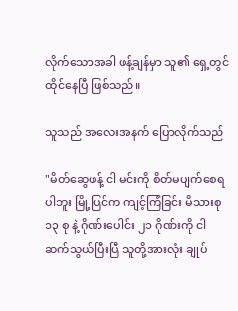လိုက်သောအခါ ဖန့်ချန်မှာ သူ၏ ရှေ့တွင် ထိုင်နေပြီ ဖြစ်သည်။

သူသည် အလေးအနက် ပြောလိုက်သည်

"မိတ်ဆွေဖန့် ငါ မင်းကို စိတ်မပျက်စေရပါဘူး မြို့ပြင်က ကျင့်ကြံခြင်း မိသားစု ၁၃ စု နဲ့ ဂိုဏ်းပေါင်း ၂၁ ဂိုဏ်းကို ငါ ဆက်သွယ်ပြီးပြီ သူတို့အားလုံး ချုပ်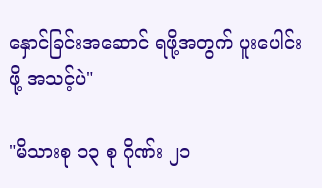နှောင်ခြင်းအဆောင် ရဖို့အတွက် ပူးပေါင်းဖို့ အသင့်ပဲ"

"မိသားစု ၁၃ စု ဂိုဏ်း ၂၁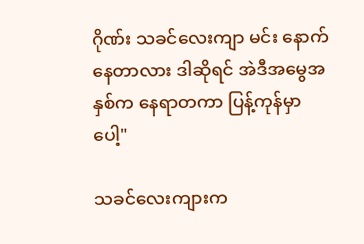ဂိုဏ်း သခင်လေးကျာ မင်း နောက်နေတာလား ဒါဆိုရင် အဲဒီအမွေအနှစ်က နေရာတကာ ပြန့်ကုန်မှာပေါ့"

သခင်လေးကျားက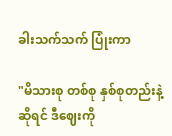ခါးသက်သက် ပြုံးကာ

"မိသားစု တစ်စု နှစ်စုတည်းနဲ့ဆိုရင် ဒီဈေးကို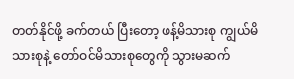တတ်နိုင်ဖို့ ခက်တယ် ပြီးတော့ ဖန့်မိသားစု ကျွယ်မိသားစုနဲ့ တော်ဝင်မိသားစုတွေကို သွားမဆက်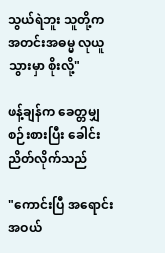သွယ်ရဲဘူး သူတို့က အတင်းအဓမ္မ လုယူသွားမှာ စိုးလို့"

ဖန့်ချန်က ခေတ္တမျှ စဉ်းစားပြီး ခေါင်းညိတ်လိုက်သည်

"ကောင်းပြီ အရောင်းအဝယ်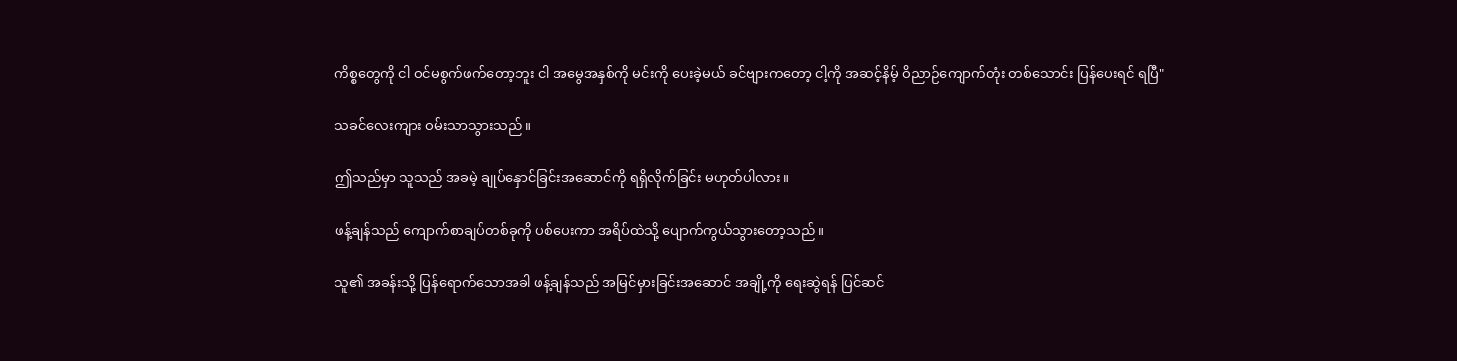ကိစ္စတွေကို ငါ ဝင်မစွက်ဖက်တော့ဘူး ငါ အမွေအနှစ်ကို မင်းကို ပေးခဲ့မယ် ခင်ဗျားကတော့ ငါ့ကို အဆင့်နိမ့် ဝိညာဉ်ကျောက်တုံး တစ်သောင်း ပြန်ပေးရင် ရပြီ"

သခင်လေးကျား ဝမ်းသာသွားသည်။

ဤသည်မှာ သူသည် အခမဲ့ ချုပ်နှောင်ခြင်းအဆောင်ကို ရရှိလိုက်ခြင်း မဟုတ်ပါလား။

ဖန့်ချန်သည် ကျောက်စာချပ်တစ်ခုကို ပစ်ပေးကာ အရိပ်ထဲသို့ ပျောက်ကွယ်သွားတော့သည်။

သူ၏ အခန်းသို့ ပြန်ရောက်သောအခါ ဖန့်ချန်သည် အမြင်မှားခြင်းအဆောင် အချို့ကို ရေးဆွဲရန် ပြင်ဆင်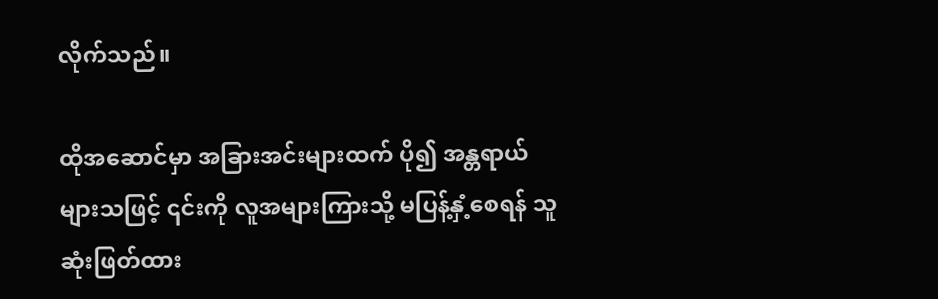လိုက်သည်။

ထိုအဆောင်မှာ အခြားအင်းများထက် ပို၍ အန္တရာယ်များသဖြင့် ၎င်းကို လူအများကြားသို့ မပြန့်နှံ့စေရန် သူ ဆုံးဖြတ်ထား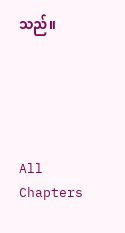သည်။





All Chapters